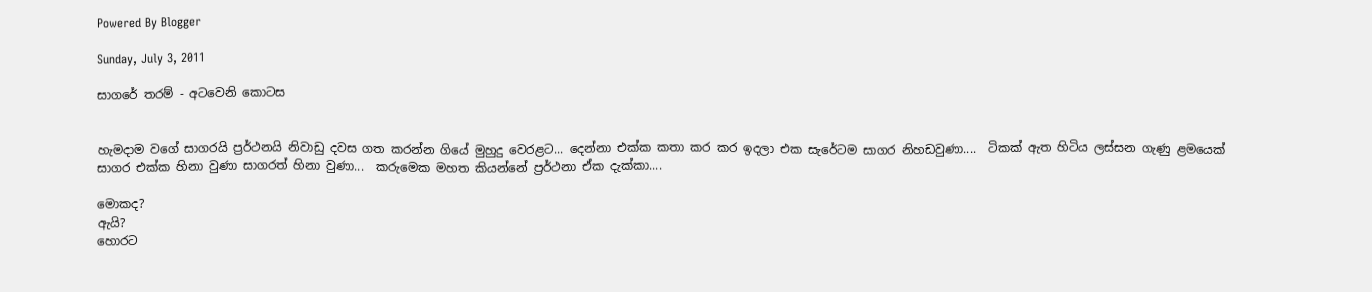Powered By Blogger

Sunday, July 3, 2011

සාගරේ තරම් - අටවෙනි කොටස


හැමදාම වගේ සාගරයි ප්‍රර්ථනයි නිවාඩු දවස ගත කරන්න ගියේ මුහුදු වෙරළට... දෙන්නා එක්ක කතා කර කර ඉදලා එක සැරේටම සාගර නිහඩවුණා....  ටිකක් ඇත හිටිය ලස්සන ගැණු ළමයෙක් සාගර එක්ක හිනා වුණා සාගරත් හිනා වුණා...  කරුමෙක මහත කියන්නේ ප්‍රර්ථනා ඒක දැක්කා....

මොකද?
ඇයි?
හොරට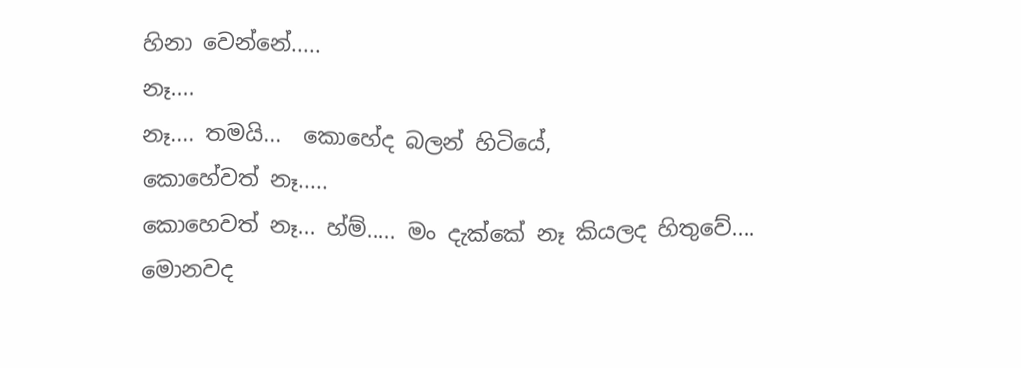හිනා වෙන්නේ.....
නෑ....
නෑ.... තමයි...  කොහේද බලන් හිටියේ,
කොහේවත් නෑ.....
කොහෙවත් නෑ... හ්ම්..... මං දැක්කේ නෑ කියලද හිතුවේ....
මොනවද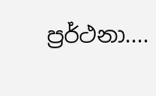ප්‍රර්ථනා....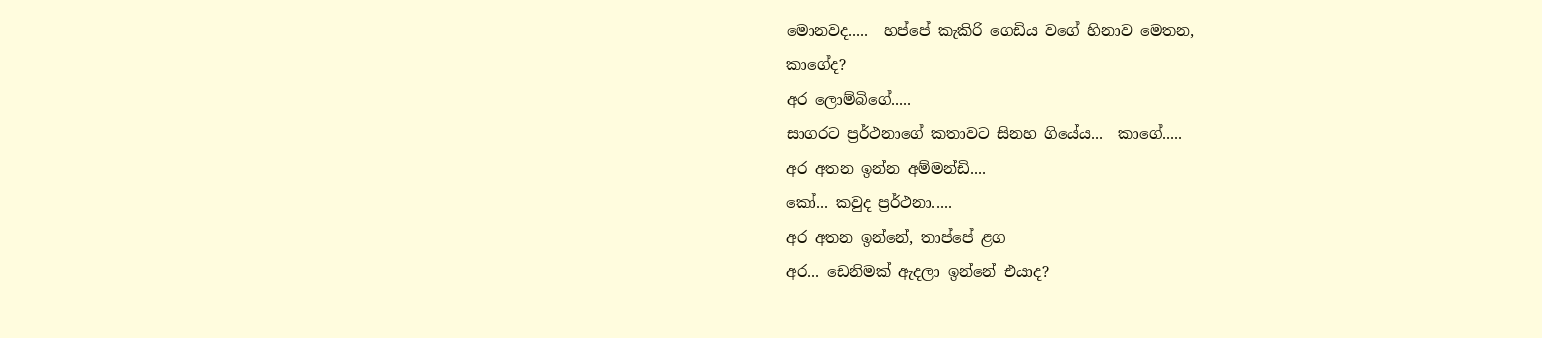මොනවද.....  හප්පේ කැකිරි ගෙඩිය වගේ හිනාව මෙතන,
කාගේද?
අර ලොම්බිගේ.....
සාගරට ප්‍රර්ථනාගේ කතාවට සිනහ ගි‍යේය...  කාගේ.....
අර අතන ඉන්න අම්මන්ඩි....
කෝ... කවුද ප්‍රර්ථනා.....
අර අතන ඉන්නේ, තාප්පේ ළග
අර... ඩෙනිමක් ඇදලා ඉන්නේ එයාද?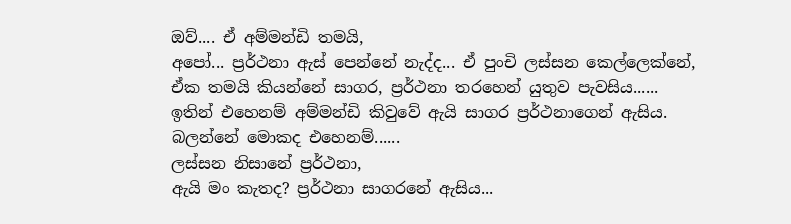ඔව්.... ඒ අම්මන්ඩි තමයි,
අපෝ... ප්‍රර්ථනා ඇස් පෙන්නේ නැද්ද... ඒ පුංචි ලස්සන කෙල්ලෙක්නේ,
ඒක තමයි කියන්නේ සාගර, ප්‍රර්ථනා තරහෙන් යුතුව පැවසිය......
ඉතින් එහෙනම් අම්මන්ඩි කිවුවේ ඇයි සාගර ප්‍රර්ථනාගෙන් ඇසිය.
බලන්නේ මොකද එහෙනම්......
ලස්සන නිසානේ ප්‍රර්ථනා,
ඇයි මං කැතද? ප්‍රර්ථනා සාගරනේ ඇසිය...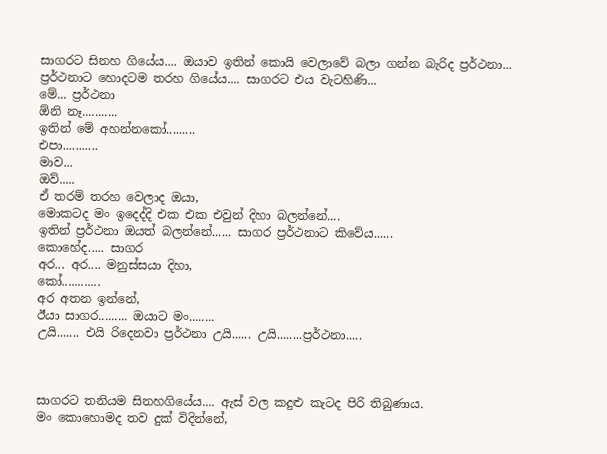සාගරට සිනහ ගියේය.... ඔයාව ඉතින් කොයි වෙලාවේ බලා ගන්න බැරිද ප්‍රර්ථනා...
ප්‍රර්ථනාට හොදටම තරහ ගියේය.... සාගරට එය වැටහිණි...
මේ... ප්‍රර්ථනා
ඕනි නෑ...........
ඉතින් මේ අහන්නකෝ.........
එපා...........
මාව...
ඔව්.....
ඒ තරම් තරහ වෙලාද ඔයා,
මොකටද මං ඉදෙද්දි එක එක එවුන් දිහා බලන්නේ....
ඉතින් ප්‍රර්ථනා ඔයත් බලන්නේ...... සාගර ප්‍රර්ථනාට කිවේය......
කොහේද..... සාගර
අර... අර.... මනුස්සයා දිහා,
කෝ............
අර අතන ඉන්නේ,
ඊයා සාගර......... ඔයාට මං........
උයි....... එයි රිදෙනවා ප්‍රර්ථනා උයි...... උයි........ප්‍රර්ථනා.....



සාගරට තනියම සිනහගියේය.... ඇස් වල කදුළු කැටද පිරි තිබුණාය.
මං කොහොමද තව දුක් විදින්නේ,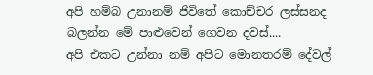අපි හම්බ උනානම් ජිවිතේ කොච්චර ලස්සනද
බලන්න මේ පාළුවෙන් ගෙවන දවස්....
අපි එකට උන්නා නම් අපිට මොනතරම් දේවල්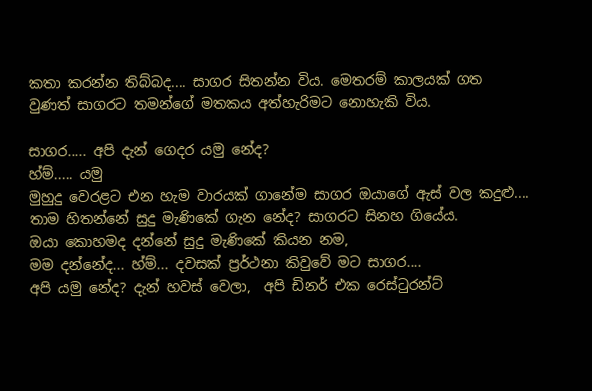කතා කරන්න තිබ්බද.... සාගර සිතන්න විය. මෙතරම් කාලයක් ගත වුණත් සාගරට තමන්ගේ මතකය අත්හැරිමට නොහැකි විය.

සාගර..... අපි දැන් ගෙදර යමු නේද?
හ්ම්..... යමු
මුහුදු වෙරළට එන හැම වාරයක් ගානේම සාගර ඔයාගේ ඇස් වල කදුළු.... තාම හිතන්නේ සුදු මැණිකේ ගැන නේද? සාගරට සිනහ ගියේය.
ඔයා කොහමද දන්නේ සුදු මැණිකේ කියන නම,
මම දන්නේද... හ්ම්... දවසක් ප්‍රර්ථනා කිවුවේ මට සාගර....
අපි යමු නේද? දැන් හවස් වෙලා,  අපි ඩිනර් එක රෙස්ටුරන්ට්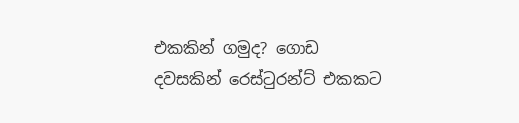එකකින් ගමුද? ගොඩ දවසකින් රෙස්ටුරන්ට් එකකට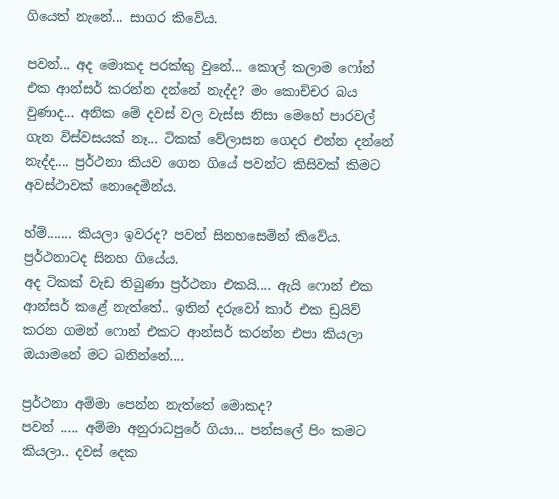ගියෙත් නැනේ... සාගර කිවේය.

පවන්... අද මොකද පරක්කු වුනේ... කොල් කලාම ෆෝන් එක ආන්සර් කරන්න දන්නේ නැද්ද? මං කොච්චර බය වුණාද... අනික මේ දවස් වල වැස්ස නිසා මෙහේ පාරවල් ගැන විස්වසයක් නෑ... ටිකක් වේලාසන ගෙදර එන්න දන්නේ නැද්ද.... ප්‍රර්ථනා කියව ගෙන ගියේ පවන්ට කිසිවක් කිමට අවස්ථාවක් නොදෙමින්ය.

හ්ම්....... කියලා ඉවරද? පවන් සිනහසෙමින් කිවේය.
ප්‍රර්ථනාටද සිනහ ගියේය.
අද ටිකක් වැඩ තිබුණා ප්‍රර්ථනා එකයි.... ඇයි ෆොන් එක ආන්සර් කළේ නැත්තේ.. ඉතින් දරුවෝ කාර් එක ඩ්‍රයිව් කරන ගමන් ෆොන් එකට ආන්සර් කරන්න එපා කියලා ඔයාමනේ මට බනින්නේ....

ප්‍රර්ථනා අම්මා පෙන්න නැත්තේ මොකද?
පවන් ..... අම්මා අනුරාධපුරේ ගියා... පන්සලේ පිං කමට කියලා.. දවස් දෙක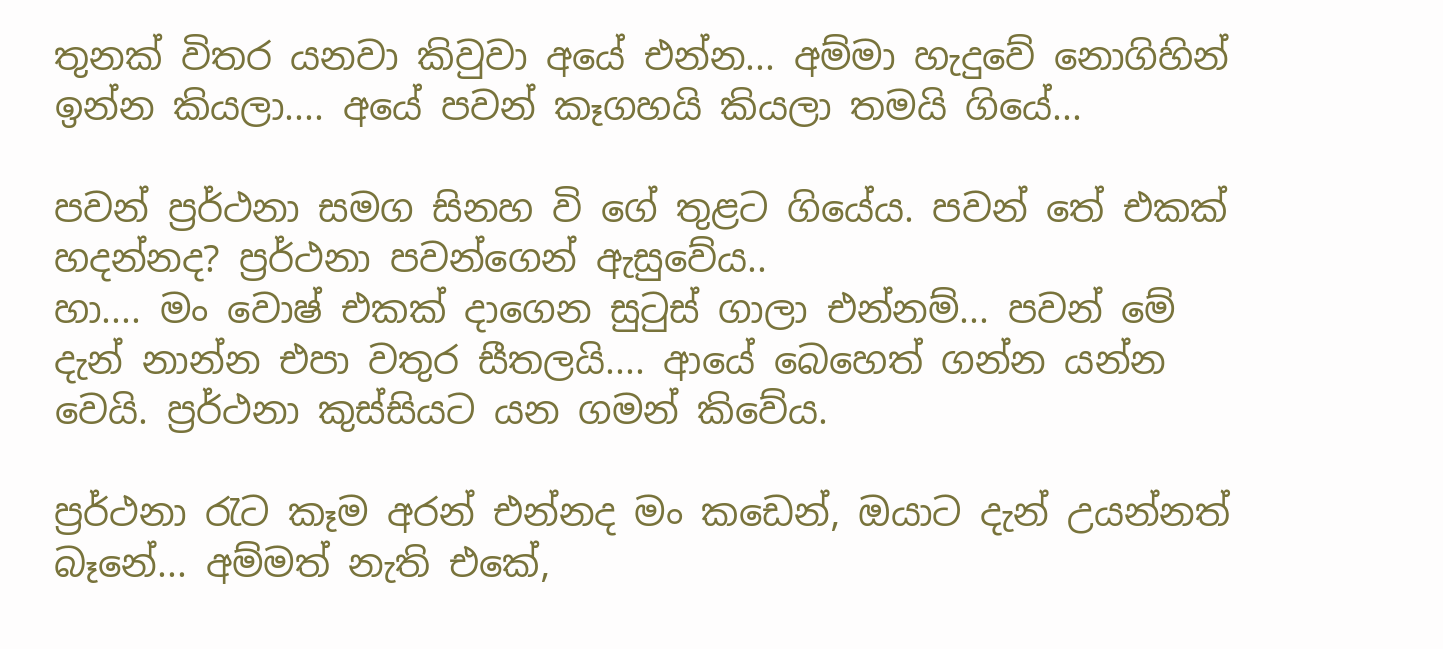තුනක් විතර යනවා කිවුවා අයේ එන්න... අම්මා හැදුවේ නොගිහින් ඉන්න කියලා.... අයේ පවන් කෑගහයි කියලා තමයි ගියේ...

පවන් ප්‍රර්ථනා සමග සිනහ වි ගේ තුළට ගියේය. පවන් තේ එකක් හදන්නද? ප්‍රර්ථනා පවන්ගෙන් ඇසුවේය..
හා.... මං වොෂ් එකක් දාගෙන සුටුස් ගාලා එන්නම්... පවන් මේ දැන් නාන්න එපා වතුර සීතලයි.... ආයේ බෙහෙත් ගන්න යන්න වෙයි. ප්‍රර්ථනා කුස්සියට යන ගමන් කිවේය.

ප්‍රර්ථනා රැට කෑම අරන් එන්නද මං කඩෙන්, ඔයාට දැන් උයන්නත් බෑනේ... අම්මත් නැති එකේ,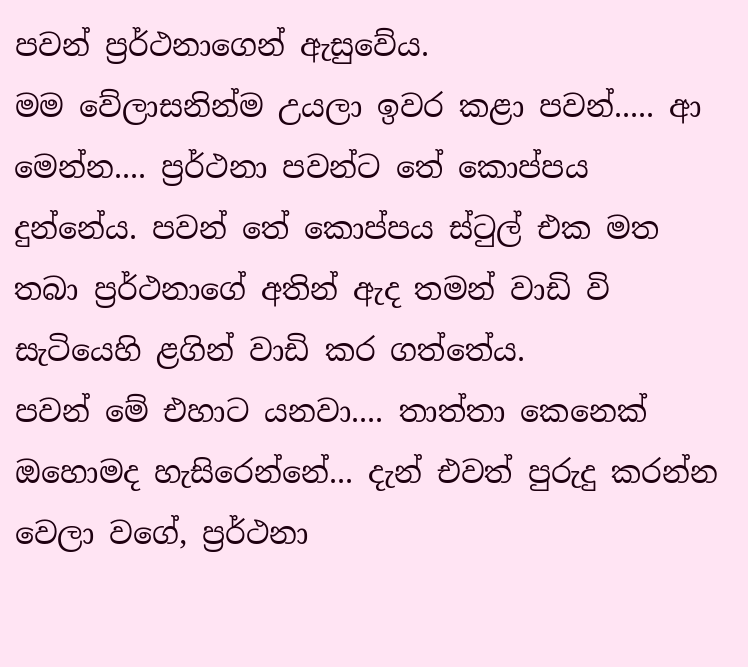පවන් ප්‍රර්ථනා‍ගෙන් ඇසුවේය.
මම වේලාසනින්ම උයලා ඉවර කළා පවන්..... ආ මෙන්න.... ප්‍රර්ථනා පවන්ට තේ කොප්පය දුන්නේය. පවන් තේ කොප්පය ස්ටුල් එක මත තබා ප්‍රර්ථනාගේ අතින් ඇද තමන් වාඩි වි සැටියෙහි ළගින් වාඩි කර ගත්තේය.
පවන් මේ එහාට යනවා.... තාත්තා කෙනෙක් ඔහොමද හැසිරෙන්නේ... දැන් එවත් පුරුදු කරන්න වෙලා වගේ, ප්‍රර්ථනා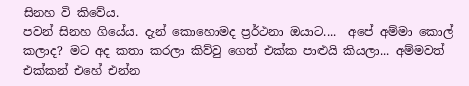සිනහ වි කිවේය.
පවන් සිනහ ගියේය. දැන් කොහොමද ප්‍රර්ථනා ඔයාට....  අපේ අම්මා කොල් කලාද? මට අද කතා කරලා කිව්වු ගෙත් එක්ක පාළුයි කියලා... අම්මවත් එක්කන් එහේ එන්න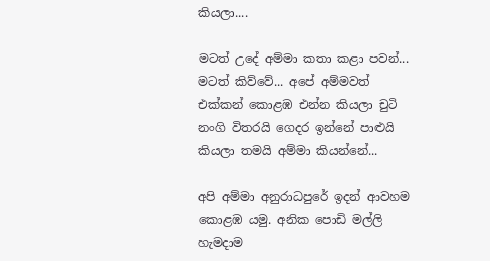කියලා....

මටත් උදේ අම්මා කතා කළා පවන්... මටත් කිව්වේ... අපේ අම්මවත් එක්කන් කොළඹ එන්න කියලා චුටි නංගි විතරයි ගෙදර ඉන්නේ පාළුයි කියලා තමයි අම්මා කියන්නේ...

අපි අම්මා අනුරාධපුරේ ඉදන් ආවහම කොළඹ යමු. අනික පොඩි මල්ලි හැමදාම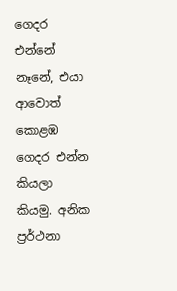ගෙදර එන්නේ නෑනේ, එයා ආවොත් කොළඹ ගෙදර එන්න කියලා කියමු. අනික ප්‍රර්ථනා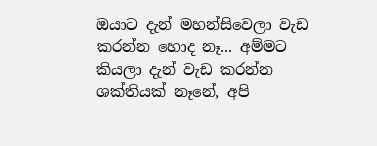ඔයාට දැන් මහන්සිවෙලා වැඩ කරන්න හොද නෑ... අම්මට කියලා දැන් වැඩ කරන්න ශක්තියක් නෑනේ, අපි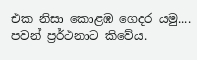එක නිසා කොළඹ ගෙදර යමු.... පවන් ප්‍රර්ථනාට කිවේය.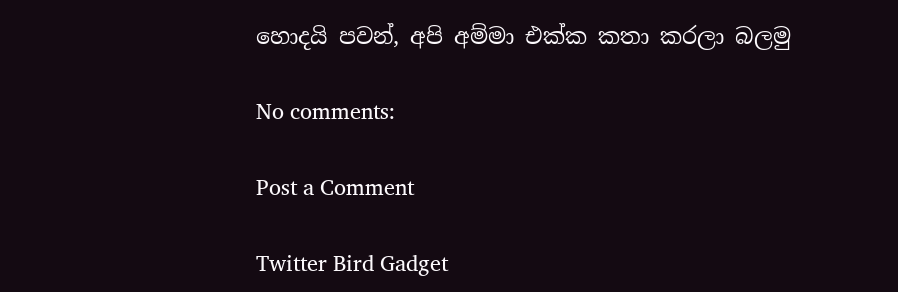හොදයි පවන්, අපි අම්මා එක්ක කතා කරලා බලමු

No comments:

Post a Comment

Twitter Bird Gadget